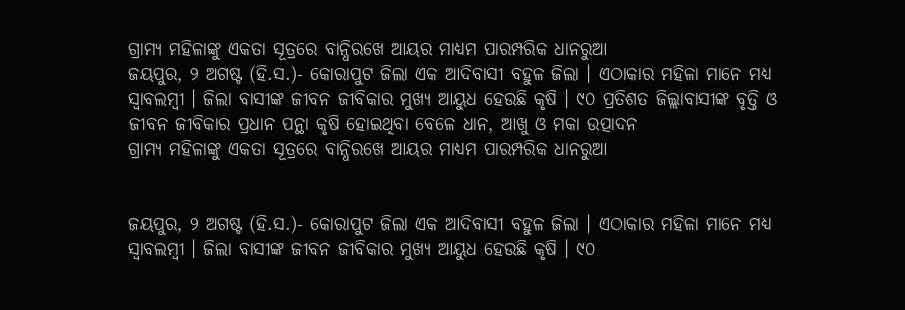ଗ୍ରାମ୍ୟ ମହିଳାଙ୍କୁ ଏକତା ସୂତ୍ରରେ ବାନ୍ଧିରଖେ ଆୟର ମାଧ୍ୟମ ପାରମ୍ପରିକ ଧାନରୁଆ
ଜୟପୁର, ୨ ଅଗଷ୍ଟ (ହି.ସ.)- କୋରାପୁଟ ଜିଲା ଏକ ଆଦିବାସୀ ବହୁଳ ଜିଲା । ଏଠାକାର ମହିଳା ମାନେ ମଧ୍ୟ ସ୍ୱାବଲମ୍ବୀ । ଜିଲା ବାସୀଙ୍କ ଜୀବନ ଜୀବିକାର ମୁଖ୍ୟ ଆୟୁଧ ହେଉଛି କୃଷି । ୯୦ ପ୍ରତିଶତ ଜିଲ୍ଲାବାସୀଙ୍କ ବୃତ୍ତି ଓ ଜୀବନ ଜୀବିକାର ପ୍ରଧାନ ପନ୍ଥା କୃଷି ହୋଇଥିବା ବେଳେ ଧାନ, ଆଖୁ ଓ ମକା ଉତ୍ପାଦନ
ଗ୍ରାମ୍ୟ ମହିଳାଙ୍କୁ ଏକତା ସୂତ୍ରରେ ବାନ୍ଧିରଖେ ଆୟର ମାଧ୍ୟମ ପାରମ୍ପରିକ ଧାନରୁଆ


ଜୟପୁର, ୨ ଅଗଷ୍ଟ (ହି.ସ.)- କୋରାପୁଟ ଜିଲା ଏକ ଆଦିବାସୀ ବହୁଳ ଜିଲା । ଏଠାକାର ମହିଳା ମାନେ ମଧ୍ୟ ସ୍ୱାବଲମ୍ବୀ । ଜିଲା ବାସୀଙ୍କ ଜୀବନ ଜୀବିକାର ମୁଖ୍ୟ ଆୟୁଧ ହେଉଛି କୃଷି । ୯୦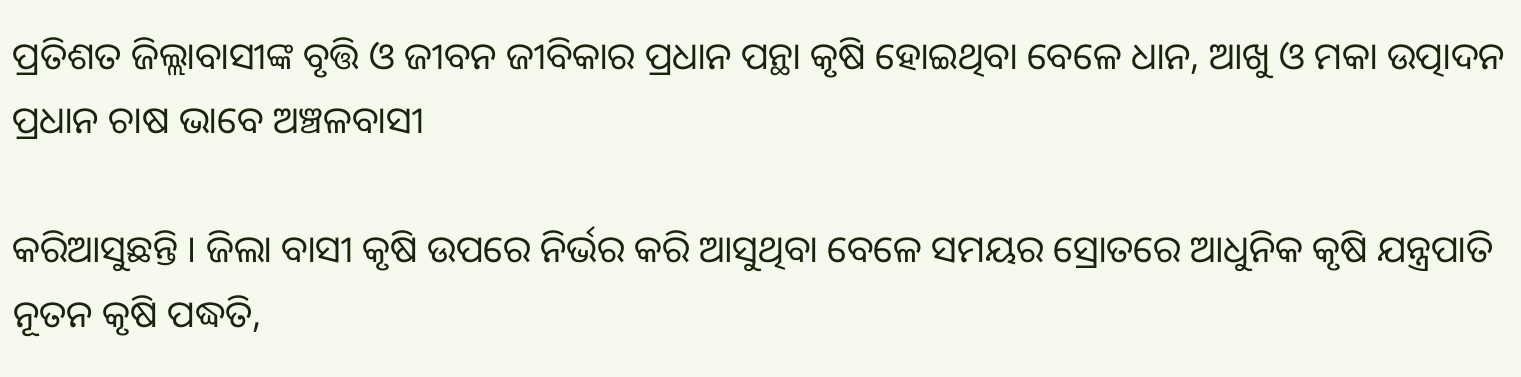ପ୍ରତିଶତ ଜିଲ୍ଲାବାସୀଙ୍କ ବୃତ୍ତି ଓ ଜୀବନ ଜୀବିକାର ପ୍ରଧାନ ପନ୍ଥା କୃଷି ହୋଇଥିବା ବେଳେ ଧାନ, ଆଖୁ ଓ ମକା ଉତ୍ପାଦନ ପ୍ରଧାନ ଚାଷ ଭାବେ ଅଞ୍ଚଳବାସୀ

କରିଆସୁଛନ୍ତି । ଜିଲା ବାସୀ କୃଷି ଉପରେ ନିର୍ଭର କରି ଆସୁଥିବା ବେଳେ ସମୟର ସ୍ରୋତରେ ଆଧୁନିକ କୃଷି ଯନ୍ତ୍ରପାତି ନୂତନ କୃଷି ପଦ୍ଧତି,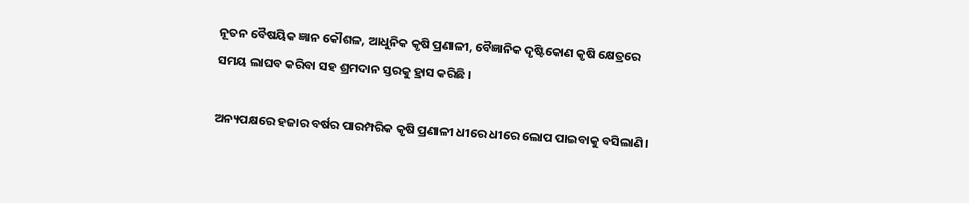ନୂତନ ବୈଷୟିକ ଜ୍ଞାନ କୌଶଳ, ଆଧୁନିକ କୃଷି ପ୍ରଣାଳୀ, ବୈଜ୍ଞାନିକ ଦୃଷ୍ଟିକୋଣ କୃଷି କ୍ଷେତ୍ରରେ ସମୟ ଲାଘବ କରିବା ସହ ଶ୍ରମଦାନ ସ୍ତରକୁ ହ୍ରାସ କରିଛି ।

ଅନ୍ୟପକ୍ଷରେ ହଜାର ବର୍ଷର ପାରମ୍ପରିକ କୃଷି ପ୍ରଣାଳୀ ଧୀରେ ଧୀରେ ଲୋପ ପାଇବାକୁ ବସିଲାଣି।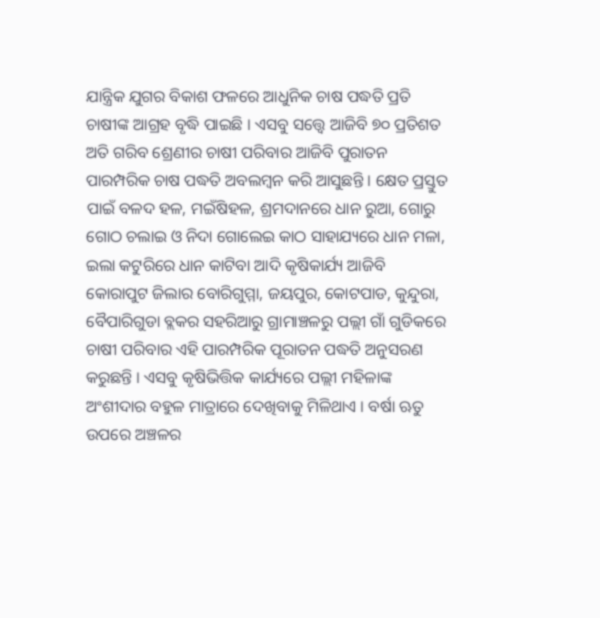ଯାନ୍ତ୍ରିକ ଯୁଗର ବିକାଶ ଫଳରେ ଆଧୁନିକ ଚାଷ ପଦ୍ଧତି ପ୍ରତି ଚାଷୀଙ୍କ ଆଗ୍ରହ ବୃଦ୍ଧି ପାଇଛି । ଏସବୁ ସତ୍ତ୍ୱେ ଆଜିବି ୭୦ ପ୍ରତିଶତ ଅତି ଗରିବ ଶ୍ରେଣୀର ଚାଷୀ ପରିବାର ଆଜିବି ପୁରାତନ ପାରମ୍ପରିକ ଚାଷ ପଦ୍ଧତି ଅବଲମ୍ବନ କରି ଆସୁଛନ୍ତି । କ୍ଷେତ ପ୍ରସ୍ତୁତ ପାଇଁ ବଳଦ ହଳ, ମଇଁଷିହଳ, ଶ୍ରମଦାନରେ ଧାନ ରୁଆ, ଗୋରୁ ଗୋଠ ଚଲାଇ ଓ ନିଦା ଗୋଲେଇ କାଠ ସାହାଯ୍ୟରେ ଧାନ ମଳା, ଇଲା କଟୁରିରେ ଧାନ କାଟିବା ଆଦି କୃଷିକାର୍ଯ୍ୟ ଆଜିବି କୋରାପୁଟ ଜିଲାର ବୋରିଗୁମ୍ମା, ଜୟପୁର, କୋଟପାଡ, କୁନ୍ଦୁରା, ବୈପାରିଗୁଡା ବ୍ଲକର ସହରିଆରୁ ଗ୍ରାମାଞ୍ଚଳରୁ ପଲ୍ଲୀ ଗାଁ ଗୁଡିକରେ ଚାଷୀ ପରିବାର ଏହି ପାରମ୍ପରିକ ପୂରାତନ ପଦ୍ଧତି ଅନୁସରଣ କରୁଛନ୍ତି । ଏସବୁ କୃଷିଭିତ୍ତିକ କାର୍ଯ୍ୟରେ ପଲ୍ଲୀ ମହିଳାଙ୍କ ଅଂଶୀଦାର ବହୁଳ ମାତ୍ରାରେ ଦେଖିବାକୁ ମିଳିଥାଏ । ବର୍ଷା ଋତୁ ଉପରେ ଅଞ୍ଚଳର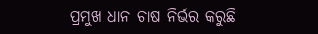ପ୍ରମୁଖ ଧାନ ଚାଷ ନିର୍ଭର କରୁଛି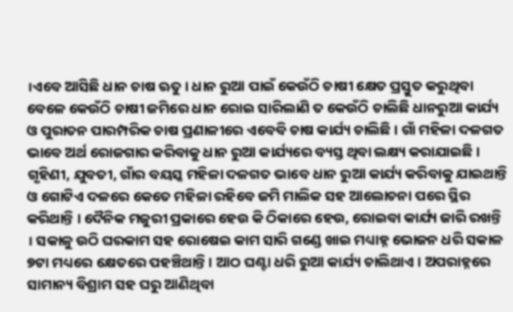।ଏବେ ଆସିଛି ଧାନ ଚାଷ ଋତୁ । ଧାନ ରୁଆ ପାଇଁ କେଉଁଠି ଚାଷୀ କ୍ଷେତ ପ୍ରସ୍ତୁତ କରୁଥିବା ବେଳେ କେଉଁଠି ଚାଷୀ ଜମିରେ ଧାନ ରୋଇ ସାରିଲାଣି ତ କେଉଁଠି ଚାଲିଛି ଧାନରୁଆ କାର୍ଯ୍ୟ ଓ ପୁରାତନ ପାରମ୍ପରିକ ଚାଷ ପ୍ରଣାଳୀରେ ଏବେବି ଚାଷ କାର୍ଯ୍ୟ ଚାଲିଛି । ଗାଁ ମହିଳା ଦଳଗତ ଭାବେ ଅର୍ଥ ରୋଜଗାର କରିବାକୁ ଧାନ ରୁଆ କାର୍ଯ୍ୟରେ ବ୍ୟସ୍ତ ଥିବା ଲକ୍ଷ୍ୟ କରାଯାଇଛି । ଗୃହିଣୀ, ଯୁବତୀ, ଗାଁର ବୟସ୍କ ମହିଳା ଦଳଗତ ଭାବେ ଧାନ ରୁଆ କାର୍ଯ୍ୟ କରିବାକୁ ଯାଇଥାନ୍ତି ଓ ଗୋଟିଏ ଦଳରେ କେତେ ମହିଳା ରହିବେ ଜମି ମାଲିକ ସହ ଆଲୋଚନା ପରେ ସ୍ଥିର କରିଥାନ୍ତି । ଦୈନିକ ମଜୁରୀ ପ୍ରକାରେ ହେଉ କି ଠିକାରେ ହେଉ, ରୋଇବା କାର୍ଯ୍ୟ ଜାରି ରଖନ୍ତି । ସକାଳୁ ଉଠି ଘରକାମ ସହ ରୋଷେଇ କାମ ସାରି ଗଣ୍ଡେ ଖାଇ ମଧ୍ୟାହ୍ନ ଭୋଜନ ଧରି ସକାଳ ୭ଟା ମଧ୍ୟରେ କ୍ଷେତରେ ପହଞ୍ଚିଥାନ୍ତି । ଆଠ ଘଣ୍ଟା ଧରି ରୁଆ କାର୍ଯ୍ୟ ଚାଲିଥାଏ । ଅପରାହ୍ନରେ ସାମାନ୍ୟ ବିଶ୍ରାମ ସହ ଘରୁ ଆଣିଥିବା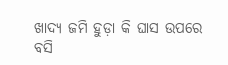ଖାଦ୍ୟ ଜମି ହୁଡ଼ା କି ଘାସ ଉପରେ ବସି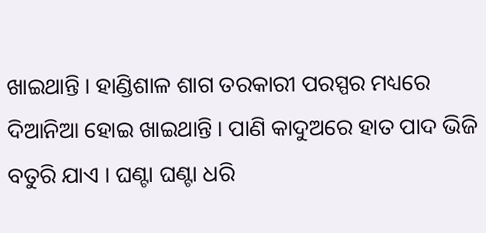ଖାଇଥାନ୍ତି । ହାଣ୍ଡିଶାଳ ଶାଗ ତରକାରୀ ପରସ୍ପର ମଧ୍ୟରେ ଦିଆନିଆ ହୋଇ ଖାଇଥାନ୍ତି । ପାଣି କାଦୁଅରେ ହାତ ପାଦ ଭିଜି ବତୁରି ଯାଏ । ଘଣ୍ଟା ଘଣ୍ଟା ଧରି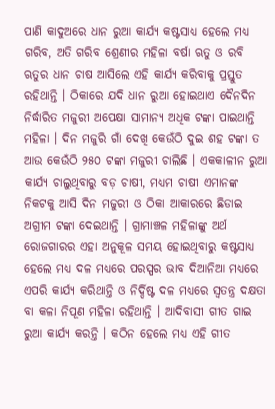ପାଣି କାଦୁଅରେ ଧାନ ରୁଆ କାର୍ଯ୍ୟ କଷ୍ଟସାଧ୍ୟ ହେଲେ ମଧ୍ୟ ଗରିବ, ଅତି ଗରିବ ଶ୍ରେଣୀର ମହିଳା ବର୍ଷା ଋତୁ ଓ ରବି ଋତୁର ଧାନ ଚାଷ ଆସିଲେ ଏହି କାର୍ଯ୍ୟ କରିବାକୁ ପ୍ରସ୍ତୁତ ରହିଥାନ୍ତି । ଠିକାରେ ଯଦି ଧାନ ରୁଆ ହୋଇଥାଏ ଦୈନଦିନ ନିର୍ଦ୍ଧାରିତ ମଜୁରୀ ଅପେକ୍ଷା ସାମାନ୍ୟ ଅଧିକ ଟଙ୍କା ପାଇଥାନ୍ତି ମହିଳା । ଦିନ ମଜୁରି ଗାଁ ଦେଖି କେଉଁଠି ଦୁଇ ଶହ ଟଙ୍କା ତ ଆଉ କେଉଁଠି ୨୫୦ ଟଙ୍କା ମଜୁରୀ ଚାଲିଛି । ଏକକାଳୀନ ରୁଆ କାର୍ଯ୍ୟ ଚାଲୁଥିବାରୁ ବଡ଼ ଚାଷୀ, ମଧ୍ୟମ ଚାଷୀ ଏମାନଙ୍କ ନିକଟକୁ ଆସି ଦିନ ମଜୁରୀ ଓ ଠିକା ଆକାରରେ ଛିଡାଇ ଅଗ୍ରୀମ ଟଙ୍କା ଦେଇଥାନ୍ତି । ଗ୍ରାମାଞ୍ଚଳ ମହିଳାଙ୍କୁ ଅର୍ଥ ରୋଜଗାରର ଏହା ଅନୁକୂଳ ସମୟ ହୋଇଥିବାରୁ କଷ୍ଟସାଧ୍ୟ ହେଲେ ମଧ୍ୟ ଦଳ ମଧ୍ୟରେ ପରସ୍ପର ଭାବ ଦିଆନିଆ ମଧ୍ୟରେ ଏପରି କାର୍ଯ୍ୟ କରିଥାନ୍ତି ଓ ନିର୍ଦ୍ଦିଷ୍ଟ ଦଳ ମଧ୍ୟରେ ସ୍ୱତନ୍ତ୍ର ଦକ୍ଷତା ବା କଳା ନିପୂଣ ମହିଳା ରହିଥାନ୍ତି । ଆଦିବାସୀ ଗୀତ ଗାଇ ରୁଆ କାର୍ଯ୍ୟ କରନ୍ତି । କଠିନ ହେଲେ ମଧ୍ୟ ଏହି ଗୀତ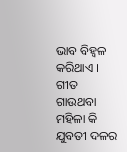ଭାବ ବିହ୍ଵଳ କରିଥାଏ । ଗୀତ ଗାଉଥବା ମହିଳା କି ଯୁବତୀ ଦଳର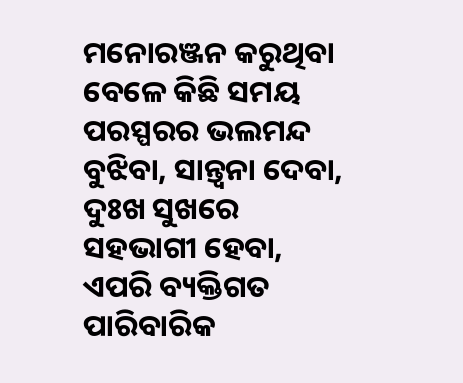ମନୋରଞ୍ଜନ କରୁଥିବା ବେଳେ କିଛି ସମୟ ପରସ୍ପରର ଭଲମନ୍ଦ ବୁଝିବା, ସାନ୍ତ୍ଵନା ଦେବା, ଦୁଃଖ ସୁଖରେ ସହଭାଗୀ ହେବା, ଏପରି ବ୍ୟକ୍ତିଗତ ପାରିବାରିକ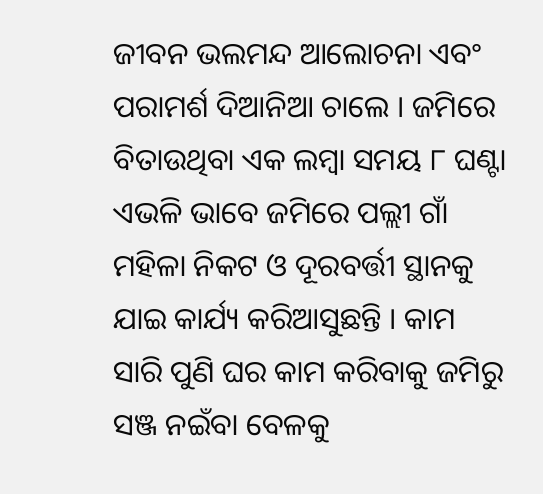ଜୀବନ ଭଲମନ୍ଦ ଆଲୋଚନା ଏବଂ ପରାମର୍ଶ ଦିଆନିଆ ଚାଲେ । ଜମିରେ ବିତାଉଥିବା ଏକ ଲମ୍ବା ସମୟ ୮ ଘଣ୍ଟା ଏଭଳି ଭାବେ ଜମିରେ ପଲ୍ଲୀ ଗାଁ ମହିଳା ନିକଟ ଓ ଦୂରବର୍ତ୍ତୀ ସ୍ଥାନକୁ ଯାଇ କାର୍ଯ୍ୟ କରିଆସୁଛନ୍ତି । କାମ ସାରି ପୁଣି ଘର କାମ କରିବାକୁ ଜମିରୁ ସଞ୍ଜ ନଇଁବା ବେଳକୁ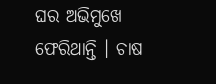ଘର ଅଭିମୁଖେ ଫେରିଥାନ୍ତି । ଚାଷ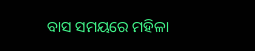ବାସ ସମୟରେ ମହିଳା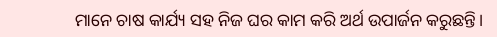ମାନେ ଚାଷ କାର୍ଯ୍ୟ ସହ ନିଜ ଘର କାମ କରି ଅର୍ଥ ଉପାର୍ଜନ କରୁଛନ୍ତି।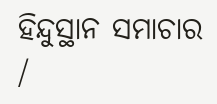ହିନ୍ଦୁସ୍ଥାନ ସମାଚାର /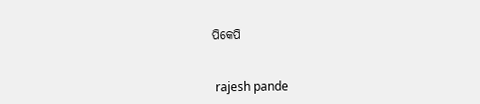ପିକେପି


 rajesh pande